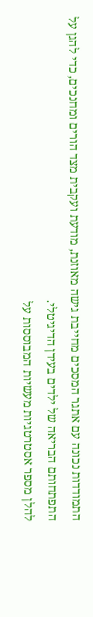התמודדות נכונה עם אתגר המסכים מחייבת גישה מאוזנת, מודעת ועקבית מצד הורים ומחנכים, כדי להגן על התפתחותם הבריאה של ילדים בעידן הדיגיטלי.
להלן מספר אסטרטגיות מעשיות המבוססות על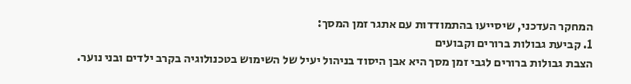המחקר העדכני, שיסייעו בהתמודדות עם אתגר זמן המסך:
1. קביעת גבולות ברורים וקבועים
הצבת גבולות ברורים לגבי זמן מסך היא אבן היסוד בניהול יעיל של השימוש בטכנולוגיה בקרב ילדים ובני נוער.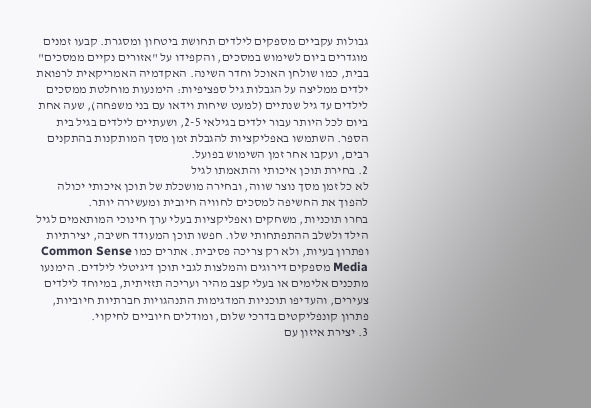גבולות עקביים מספקים לילדים תחושת ביטחון ומסגרת. קבעו זמנים מוגדרים ביום לשימוש במסכים, והקפידו על "אזורים נקיים ממסכים" בבית, כמו שולחן האוכל וחדר השינה. האקדמיה האמריקאית לרפואת ילדים ממליצה על הגבלות גיל ספציפיות: הימנעות מוחלטת ממסכים לילדים עד גיל שנתיים (למעט שיחות וידאו עם בני משפחה), שעה אחת ביום לכל היותר עבור ילדים בגילאי 2-5, ושעתיים לילדים בגיל בית הספר. השתמשו באפליקציות להגבלת זמן מסך המותקנות בהתקנים רבים, ועקבו אחר זמן השימוש בפועל.
2. בחירת תוכן איכותי והתאמתו לגיל
לא כל זמן מסך נוצר שווה, ובחירה מושכלת של תוכן איכותי יכולה להפוך את החשיפה למסכים לחוויה חיובית ומעשירה יותר.
בחרו תוכניות, משחקים ואפליקציות בעלי ערך חינוכי המותאמים לגיל הילד ולשלב ההתפתחותי שלו. חפשו תוכן המעודד חשיבה, יצירתיות ופתרון בעיות, ולא רק צריכה פסיבית. אתרים כמו Common Sense Media מספקים דירוגים והמלצות לגבי תוכן דיגיטלי לילדים. הימנעו מתכנים אלימים או בעלי קצב מהיר ועריכה תזזיתית, במיוחד לילדים צעירים, והעדיפו תוכניות המדגימות התנהגויות חברתיות חיוביות, פתרון קונפליקטים בדרכי שלום, ומודלים חיוביים לחיקוי.
3. יצירת איזון עם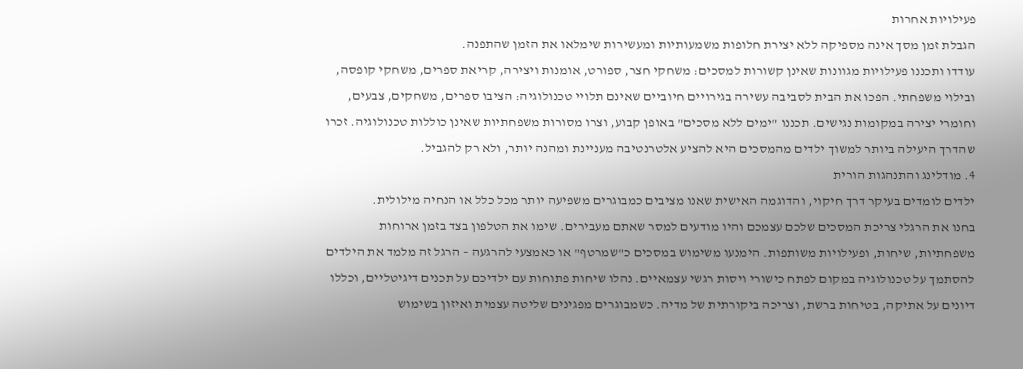פעילויות אחרות
הגבלת זמן מסך אינה מספיקה ללא יצירת חלופות משמעותיות ומעשירות שימלאו את הזמן שהתפנה.
עודדו ותכננו פעילויות מגוונות שאינן קשורות למסכים: משחקי חצר, ספורט, אומנות ויצירה, קריאת ספרים, משחקי קופסה, ובילוי משפחתי. הפכו את הבית לסביבה עשירה בגירויים חיוביים שאינם תלויי טכנולוגיה: הציבו ספרים, משחקים, צבעים, וחומרי יצירה במקומות נגישים. תכננו "ימים ללא מסכים" באופן קבוע, וצרו מסורות משפחתיות שאינן כוללות טכנולוגיה. זכרו שהדרך היעילה ביותר למשוך ילדים מהמסכים היא להציע אלטרנטיבה מעניינת ומהנה יותר, ולא רק להגביל.
4. מודלינג והתנהגות הורית
ילדים לומדים בעיקר דרך חיקוי, והדוגמה האישית שאנו מציבים כמבוגרים משפיעה יותר מכל כלל או הנחיה מילולית.
בחנו את הרגלי צריכת המסכים שלכם עצמכם והיו מודעים למסר שאתם מעבירים. שימו את הטלפון בצד בזמן ארוחות משפחתיות, שיחות, ופעילויות משותפות. הימנעו משימוש במסכים כ"שמרטף" או כאמצעי להרגעה – הרגל זה מלמד את הילדים להסתמך על טכנולוגיה במקום לפתח כישורי ויסות רגשי עצמאיים. נהלו שיחות פתוחות עם ילדיכם על תכנים דיגיטליים, וכללו דיונים על אתיקה, בטיחות ברשת, וצריכה ביקורתית של מדיה. כשמבוגרים מפגינים שליטה עצמית ואיזון בשימוש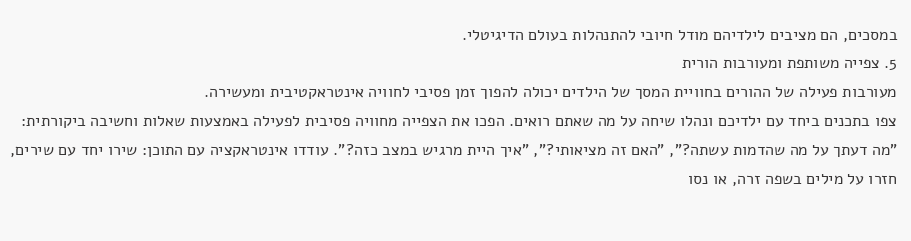במסכים, הם מציבים לילדיהם מודל חיובי להתנהלות בעולם הדיגיטלי.
5. צפייה משותפת ומעורבות הורית
מעורבות פעילה של ההורים בחוויית המסך של הילדים יכולה להפוך זמן פסיבי לחוויה אינטראקטיבית ומעשירה.
צפו בתכנים ביחד עם ילדיכם ונהלו שיחה על מה שאתם רואים. הפכו את הצפייה מחוויה פסיבית לפעילה באמצעות שאלות וחשיבה ביקורתית: "מה דעתך על מה שהדמות עשתה?", "האם זה מציאותי?", "איך היית מרגיש במצב כזה?". עודדו אינטראקציה עם התוכן: שירו יחד עם שירים, חזרו על מילים בשפה זרה, או נסו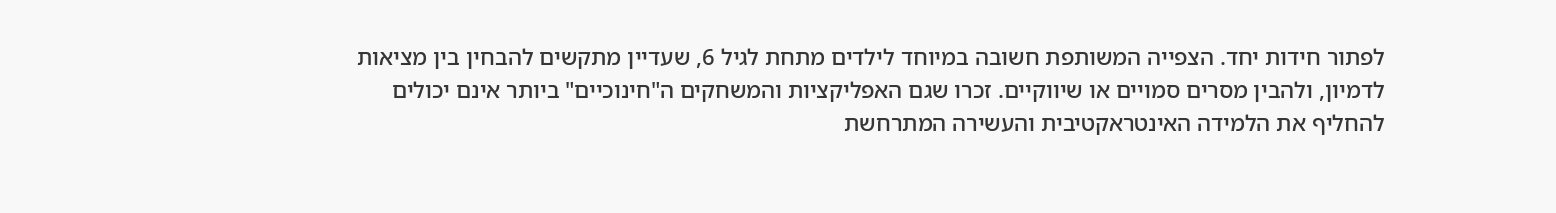לפתור חידות יחד. הצפייה המשותפת חשובה במיוחד לילדים מתחת לגיל 6, שעדיין מתקשים להבחין בין מציאות לדמיון, ולהבין מסרים סמויים או שיווקיים. זכרו שגם האפליקציות והמשחקים ה"חינוכיים" ביותר אינם יכולים להחליף את הלמידה האינטראקטיבית והעשירה המתרחשת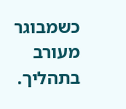כשמבוגר מעורב בתהליך.